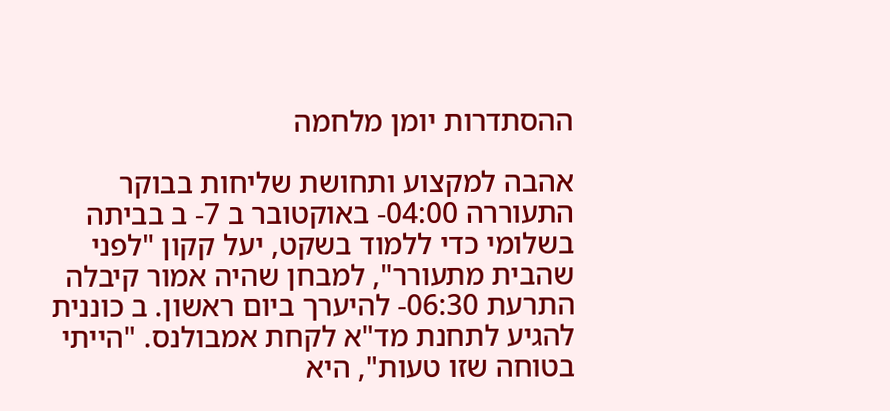ההסתדרות יומן מלחמה

אהבה למקצוע ותחושת שליחות בבוקר התעוררה 04:00- באוקטובר ב 7- ב בביתה בשלומי כדי ללמוד בשקט, יעל קקון "לפני שהבית מתעורר", למבחן שהיה אמור קיבלה התרעת 06:30- להיערך ביום ראשון. ב כוננית להגיע לתחנת מד"א לקחת אמבולנס. "הייתי בטוחה שזו טעות", היא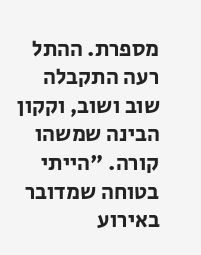מספרת. ההתל רעה התקבלה שוב ושוב, וקקון הבינה שמשהו קורה. "הייתי בטוחה שמדובר באירוע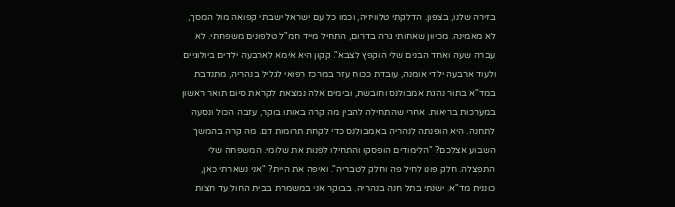בזירה שלנו, בצפון. הדלקתי טלוויזיה, וכמו כל עם ישראל ישבתי קפואה מול המסך, לא מאמינה. מכיוון שאחותי גרה בדרום, התחיל מייד חמ"ל טלפונים משפחתי. לא עברה שעה ואחד הבנים שלי הוקפץ לצבא". קקון היא אימא לארבעה ילדים ביולוגיים ולעוד ארבעה ילדי אומנה, עובדת ככוח עזר במרכז רפואי לגליל בנהריה, מתנדבת במד"א בתור נהגת אמבולנס וחובשת, ובימים אלה נמצאת לקראת סיום תואר ראשון במערכות בריאות. אחרי שהתחילה להבין מה קרה באותו בוקר, עזבה הכול ונסעה לתחנה. היא הופנתה לנהריה באמבולנס כדי לקחת תרומות דם. מה קרה בהמשך השבוע אצלכם? "הלימודים הופסקו והתחילו לפנות את שלומי. המשפחה שלי התפצלה. חלק פונו לחיל פה וחלק לטבריה". ואיפה את היית? "אני נשארתי כאן, כוננית מד"א. ישנתי בתל חנה בנהריה. בבוקר אני במשמרת בבית החול עד חצות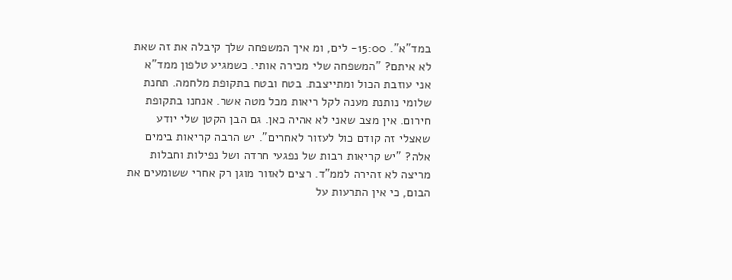במד"א". 15:00- לים, ומ איך המשפחה שלך קיבלה את זה שאת לא איתם? "המשפחה שלי מכירה אותי. כשמגיע טלפון ממד"א אני עוזבת הכול ומתייצבת. בטח ובטח בתקופת מלחמה. תחנת שלומי נותנת מענה לקל ריאות מכל מטה אשר. אנחנו בתקופת חירום. אין מצב שאני לא אהיה כאן. גם הבן הקטן שלי יודע שאצלי זה קודם כול לעזור לאחרים". יש הרבה קריאות בימים אלה? "יש קריאות רבות של נפגעי חרדה ושל נפילות וחבלות מריצה לא זהירה לממ"ד. רצים לאזור מוגן רק אחרי ששומעים את הבום, כי אין התרעות על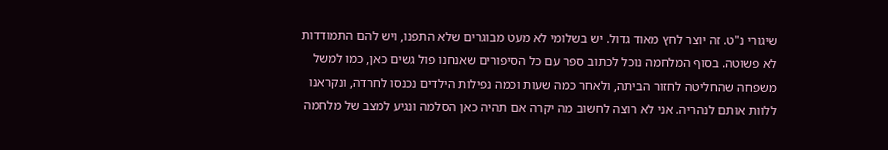שיגורי נ"ט. זה יוצר לחץ מאוד גדול. יש בשלומי לא מעט מבוגרים שלא התפנו, ויש להם התמודדות לא פשוטה. בסוף המלחמה נוכל לכתוב ספר עם כל הסיפורים שאנחנו פול גשים כאן, כמו למשל משפחה שהחליטה לחזור הביתה, ולאחר כמה שעות וכמה נפילות הילדים נכנסו לחרדה, ונקראנו ללוות אותם לנהריה. אני לא רוצה לחשוב מה יקרה אם תהיה כאן הסלמה ונגיע למצב של מלחמה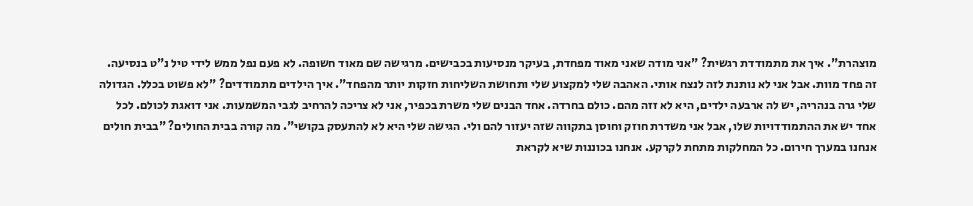מוצהרת". איך את מתמודדת רגשית? "אני מודה שאני מאוד מפחדת, בעיקר מנסיעות בכבישים. מרגישה שם מאוד חשופה. לא פעם נפל ממש לידי טיל נ"ט בנסיעה. זה פחד מוות. אבל אני לא נותנת לזה לנצח אותי. האהבה שלי למקצוע שלי ותחושת השליחות חזקות יותר מהפחד". איך הילדים מתמודדים? "לא פשוט בכלל. הגדולה שלי גרה בנהריה, יש לה ארבעה ילדים, היא לא זזה מהם. כולם בחרדה. אחד הבנים שלי משרת בכפיר, אני לא צריכה להרחיב לגבי המשמעות. אני דואגת לכולם. לכל אחד יש את ההתמודדויות שלו, אבל אני משדרת חוזק וחוסן בתקווה שזה יעזור להם ולי. הגישה שלי היא לא להתעסק בקושי". מה קורה בבית החולים? "בבית חולים אנחנו במערך חירום. כל המחלקות מתחת לקרקע. אנחנו בכוננות שיא לקראת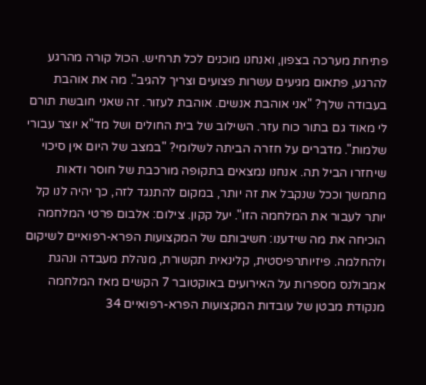פתיחת מערכה בצפון, ואנחנו מוכנים לכל תרחיש. הכול קורה מהרגע להרגע, פתאום מגיעים עשרות פצועים וצריך להגיב". מה את אוהבת בעבודה שלך? "אני אוהבת אנשים. אוהבת לעזור. זה שאני חובשת תורם לי מאוד גם בתור כוח עזר. השילוב של בית החולים ושל מד"א יוצר עבורי שלמות". מדברים על חזרה הביתה לשלומי? "במצב של היום אין סיכוי שיחזרו הביל תה. אנחנו נמצאים בתקופה מורכבת של חוסר ודאות מתמשך וככל שנקבל את זה יותר, במקום להתנגד לזה, כך יהיה לנו קל יותר לעבור את המלחמה הזו". יעל קקון. צילום: אלבום פרטי המלחמה הוכיחה את מה שידענו: חשיבותם של המקצועות הפרא-רפואיים לשיקום ולהחלמה. פיזיותרפיסטית, קלינאית תקשורת, מנהלת מעבדה ונהגת אמבולנס מספרות על האירועים באוקטובר 7 הקשים מאז המלחמה מנקודת מבטן של עובדות המקצועות הפרא-רפואיים 34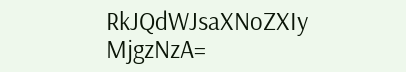RkJQdWJsaXNoZXIy MjgzNzA=